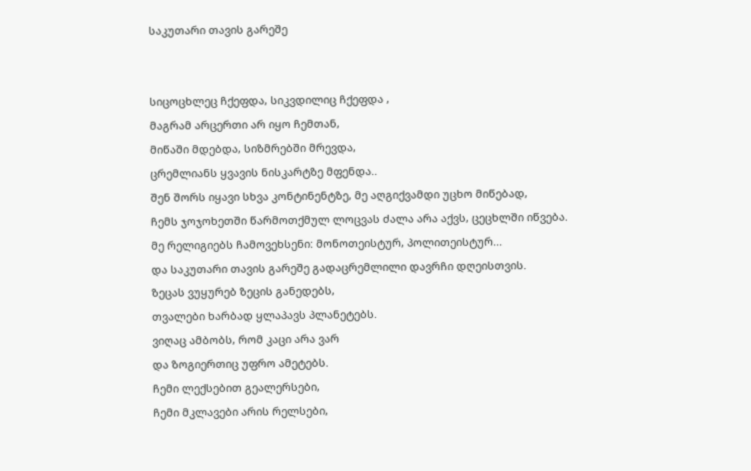საკუთარი თავის გარეშე


სიცოცხლეც ჩქეფდა, სიკვდილიც ჩქეფდა ,
მაგრამ არცერთი არ იყო ჩემთან,
მიწაში მდებდა, სიზმრებში მრევდა,
ცრემლიანს ყვავის ნისკარტზე მფენდა..
შენ შორს იყავი სხვა კონტინენტზე, მე აღგიქვამდი უცხო მიწებად,
ჩემს ჯოჯოხეთში წარმოთქმულ ლოცვას ძალა არა აქვს, ცეცხლში იწვება.
მე რელიგიებს ჩამოვეხსენი: მონოთეისტურ, პოლითეისტურ...
და საკუთარი თავის გარეშე გადაცრემლილი დავრჩი დღეისთვის.
ზეცას ვუყურებ ზეცის განედებს,
თვალები ხარბად ყლაპავს პლანეტებს.
ვიღაც ამბობს, რომ კაცი არა ვარ
და ზოგიერთიც უფრო ამეტებს.
ჩემი ლექსებით გეალერსები,
ჩემი მკლავები არის რელსები,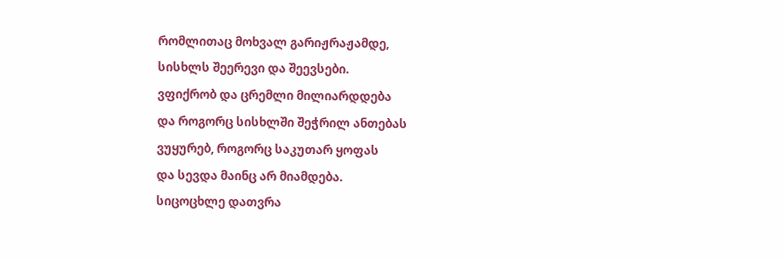რომლითაც მოხვალ გარიჟრაჟამდე,
სისხლს შეერევი და შეევსები.
ვფიქრობ და ცრემლი მილიარდდება
და როგორც სისხლში შეჭრილ ანთებას
ვუყურებ, როგორც საკუთარ ყოფას
და სევდა მაინც არ მიამდება.
სიცოცხლე დათვრა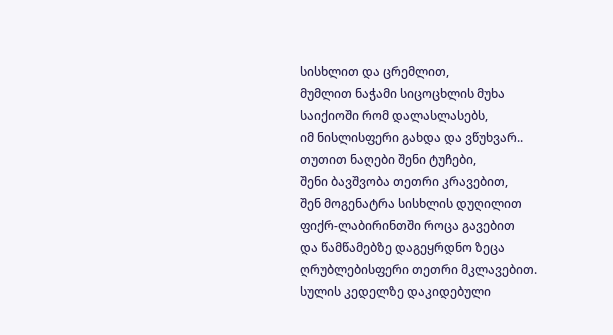სისხლით და ცრემლით,
მუმლით ნაჭამი სიცოცხლის მუხა
საიქიოში რომ დალასლასებს,
იმ ნისლისფერი გახდა და ვწუხვარ..
თუთით ნაღები შენი ტუჩები,
შენი ბავშვობა თეთრი კრავებით,
შენ მოგენატრა სისხლის დუღილით
ფიქრ-ლაბირინთში როცა გავებით
და წამწამებზე დაგეყრდნო ზეცა
ღრუბლებისფერი თეთრი მკლავებით.
სულის კედელზე დაკიდებული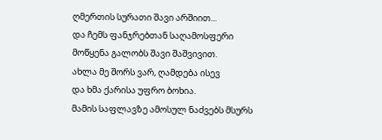ღმერთის სურათი შავი არშიით...
და ჩემს ფანჯრებთან საღამოსფერი
მოწყენა გალობს შავი შაშვივით.
ახლა მე შორს ვარ, ღამდება ისევ
და ხმა ქარისა უფრო ბოხია.
მამის საფლავზე ამოსულ ნაძვებს მსურს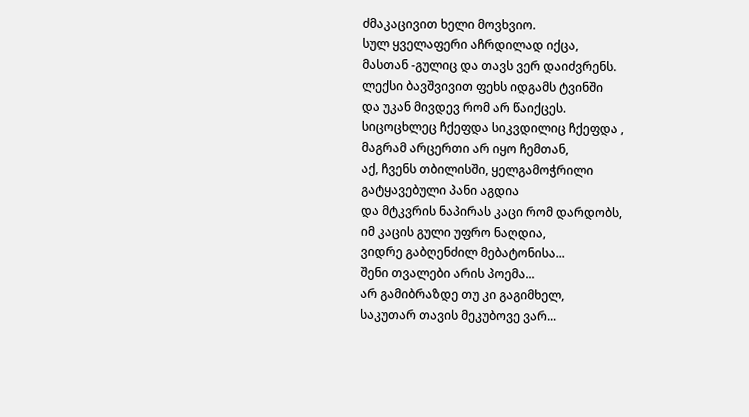ძმაკაცივით ხელი მოვხვიო.
სულ ყველაფერი აჩრდილად იქცა,
მასთან -გულიც და თავს ვერ დაიძვრენს.
ლექსი ბავშვივით ფეხს იდგამს ტვინში
და უკან მივდევ რომ არ წაიქცეს.
სიცოცხლეც ჩქეფდა სიკვდილიც ჩქეფდა ,
მაგრამ არცერთი არ იყო ჩემთან,
აქ, ჩვენს თბილისში, ყელგამოჭრილი
გატყავებული პანი აგდია
და მტკვრის ნაპირას კაცი რომ დარდობს,
იმ კაცის გული უფრო ნაღდია,
ვიდრე გაბღენძილ მებატონისა...
შენი თვალები არის პოემა...
არ გამიბრაზდე თუ კი გაგიმხელ,
საკუთარ თავის მეკუბოვე ვარ...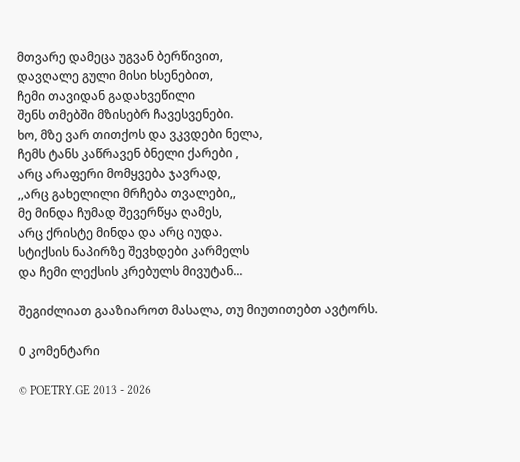მთვარე დამეცა უგვან ბერწივით,
დავღალე გული მისი ხსენებით,
ჩემი თავიდან გადახვეწილი
შენს თმებში მზისებრ ჩავესვენები.
ხო, მზე ვარ თითქოს და ვკვდები ნელა,
ჩემს ტანს კაწრავენ ბნელი ქარები ,
არც არაფერი მომყვება ჯავრად,
,,არც გახელილი მრჩება თვალები,,
მე მინდა ჩუმად შევერწყა ღამეს,
არც ქრისტე მინდა და არც იუდა.
სტიქსის ნაპირზე შევხდები კარმელს
და ჩემი ლექსის კრებულს მივუტან...

შეგიძლიათ გააზიაროთ მასალა, თუ მიუთითებთ ავტორს.

0 კომენტარი

© POETRY.GE 2013 - 2026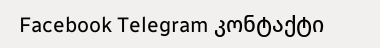Facebook Telegram კონტაქტი